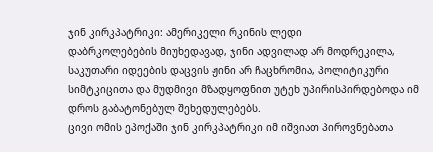ჯინ კირკპატრიკი: ამერიკელი რკინის ლედი
დაბრკოლებების მიუხედავად, ჯინი ადვილად არ მოდრეკილა, საკუთარი იდეების დაცვის ჟინი არ ჩაცხრომია, პოლიტიკური სიმტკიცითა და მუდმივი მზადყოფნით უტეხ უპირისპირდებოდა იმ დროს გაბატონებულ შეხედულებებს.
ცივი ომის ეპოქაში ჯინ კირკპატრიკი იმ იშვიათ პიროვნებათა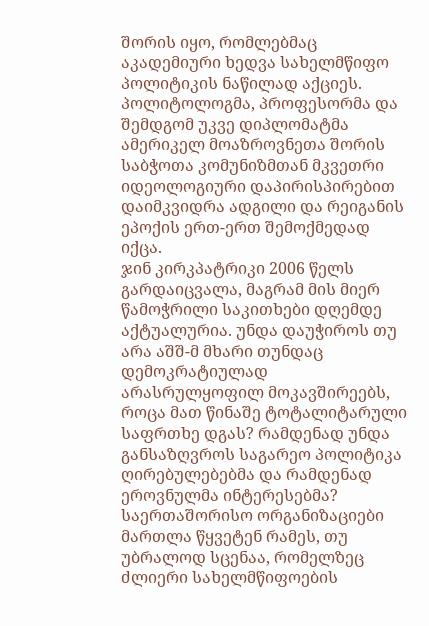შორის იყო, რომლებმაც აკადემიური ხედვა სახელმწიფო პოლიტიკის ნაწილად აქციეს. პოლიტოლოგმა, პროფესორმა და შემდგომ უკვე დიპლომატმა ამერიკელ მოაზროვნეთა შორის საბჭოთა კომუნიზმთან მკვეთრი იდეოლოგიური დაპირისპირებით დაიმკვიდრა ადგილი და რეიგანის ეპოქის ერთ-ერთ შემოქმედად იქცა.
ჯინ კირკპატრიკი 2006 წელს გარდაიცვალა, მაგრამ მის მიერ წამოჭრილი საკითხები დღემდე აქტუალურია. უნდა დაუჭიროს თუ არა აშშ-მ მხარი თუნდაც დემოკრატიულად არასრულყოფილ მოკავშირეებს, როცა მათ წინაშე ტოტალიტარული საფრთხე დგას? რამდენად უნდა განსაზღვროს საგარეო პოლიტიკა ღირებულებებმა და რამდენად ეროვნულმა ინტერესებმა? საერთაშორისო ორგანიზაციები მართლა წყვეტენ რამეს, თუ უბრალოდ სცენაა, რომელზეც ძლიერი სახელმწიფოების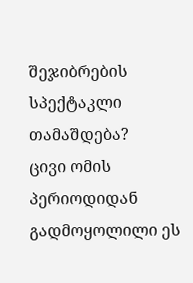შეჯიბრების სპექტაკლი თამაშდება?
ცივი ომის პერიოდიდან გადმოყოლილი ეს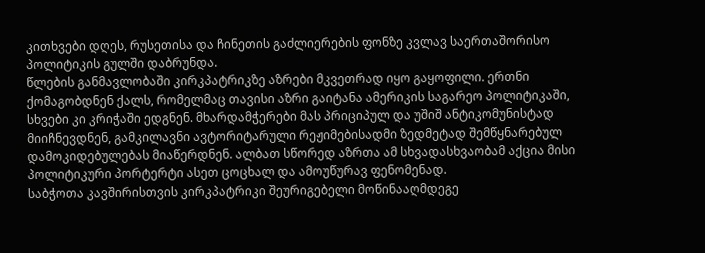კითხვები დღეს, რუსეთისა და ჩინეთის გაძლიერების ფონზე კვლავ საერთაშორისო პოლიტიკის გულში დაბრუნდა.
წლების განმავლობაში კირკპატრიკზე აზრები მკვეთრად იყო გაყოფილი. ერთნი ქომაგობდნენ ქალს, რომელმაც თავისი აზრი გაიტანა ამერიკის საგარეო პოლიტიკაში, სხვები კი კრიჭაში ედგნენ. მხარდამჭერები მას პრიციპულ და უშიშ ანტიკომუნისტად მიიჩნევდნენ, გამკილავნი ავტორიტარული რეჟიმებისადმი ზედმეტად შემწყნარებულ დამოკიდებულებას მიაწერდნენ. ალბათ სწორედ აზრთა ამ სხვადასხვაობამ აქცია მისი პოლიტიკური პორტერტი ასეთ ცოცხალ და ამოუწურავ ფენომენად.
საბჭოთა კავშირისთვის კირკპატრიკი შეურიგებელი მოწინააღმდეგე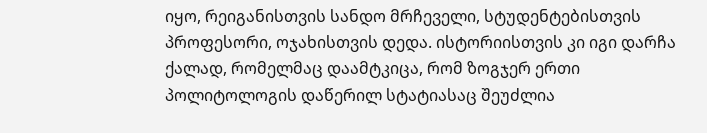იყო, რეიგანისთვის სანდო მრჩეველი, სტუდენტებისთვის პროფესორი, ოჯახისთვის დედა. ისტორიისთვის კი იგი დარჩა ქალად, რომელმაც დაამტკიცა, რომ ზოგჯერ ერთი პოლიტოლოგის დაწერილ სტატიასაც შეუძლია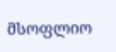მსოფლიო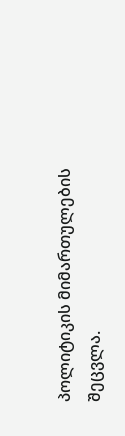პოლიტიკის მიმართულების შეცვლა.